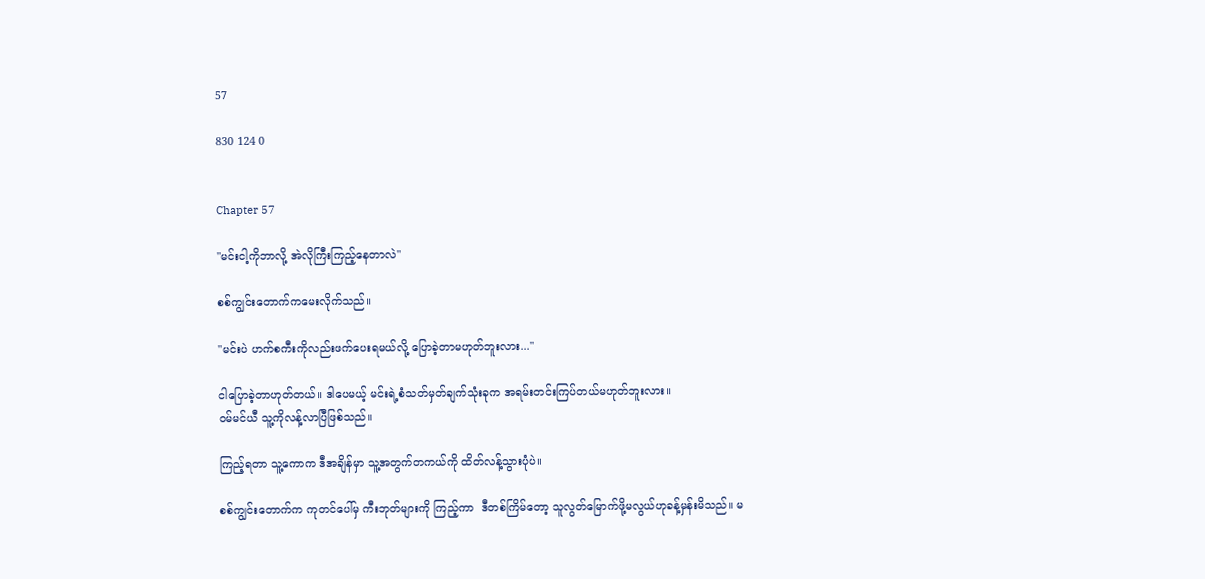57

830 124 0


Chapter 57

"မင်းငါ့ကိုဘာလို့ အဲလိုကြီးကြည့်နေတာလဲ"

စစ်ကျွင်းတောက်ကမေးလိုက်သည်။

"မင်းပဲ ဟက်စကီးကိုလည်းဖက်ပေးရမယ်လို့ ပြောခဲ့တာမဟုတ်ဘူးလား..."

ငါပြောခဲ့တာဟုတ်တယ်။ ဒါပေမယ့် မင်းရဲ့စံသတ်မှတ်ချက်သုံးခုက အရမ်းတင်းကြပ်တယ်မဟုတ်ဘူးလား။
ဝမ်မင်ယီ သူ့ကိုလန့်လာပြီဖြစ်သည်။

ကြည့်ရတာ သူ့ကောက ဒီအချိန်မှာ သူ့အတွက်တကယ်ကို ထိတ်လန့်သွားပုံပဲ။

စစ်ကျွင်းတောက်က ကုတင်ပေါ်မှ ကီးဘုတ်များကို ကြည့်ကာ  ဒီတစ်ကြိမ်တော့ သူလွတ်မြောက်ဖို့မလွယ်ဟုခန့်မှန်းမိသည်။ မ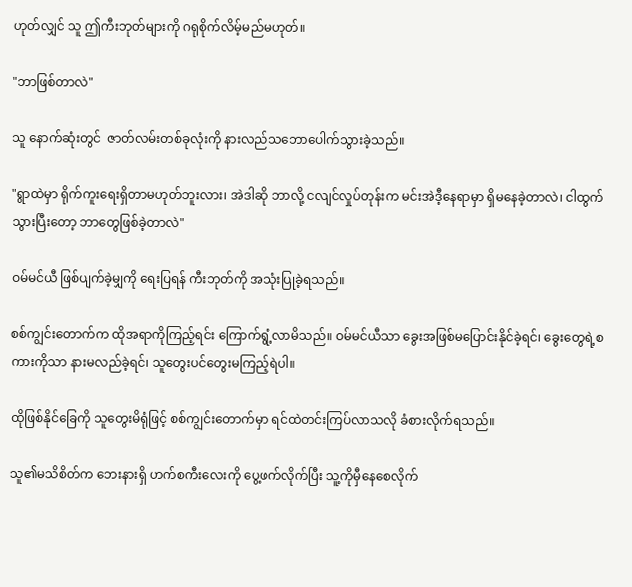ဟုတ်လျှင် သူ ဤကီးဘုတ်များကို ဂရုစိုက်လိမ့်မည်မဟုတ်။

"ဘာဖြစ်တာလဲ"

သူ နောက်ဆုံးတွင်  ဇာတ်လမ်းတစ်ခုလုံးကို နားလည်သဘောပေါက်သွားခဲ့သည်။

"ရွာထဲမှာ ရိုက်ကူးရေးရှိတာမဟုတ်ဘူးလား၊ အဲဒါဆို ဘာလို့ ငလျင်လှုပ်တုန်းက မင်းအဲဒီ့နေရာမှာ ရှိမနေခဲ့တာလဲ၊ ငါထွက်သွားပြီးတော့ ဘာတွေဖြစ်ခဲ့တာလဲ"

ဝမ်မင်ယီ ဖြစ်ပျက်ခဲ့မျှကို ရေးပြရန် ကီးဘုတ်ကို အသုံးပြုခဲ့ရသည်။

စစ်ကျွင်းတောက်က ထိုအရာကိုကြည့်ရင်း ကြောက်ရွံ့လာမိသည်။ ဝမ်မင်ယီသာ ခွေးအဖြစ်မပြောင်းနိုင်ခဲ့ရင်၊ ခွေးတွေရဲ့စကားကိုသာ နားမလည်ခဲ့ရင်၊ သူတွေးပင်တွေးမကြည့်ရဲပါ။

ထိုဖြစ်နိုင်ခြေကို သူတွေးမိရုံဖြင့် စစ်ကျွင်းတောက်မှာ ရင်ထဲတင်းကြပ်လာသလို ခံစားလိုက်ရသည်။

သူ၏မသိစိတ်က ဘေးနားရှိ ဟက်စကီးလေးကို ပွေ့ဖက်လိုက်ပြီး သူ့ကိုမှီနေစေလိုက်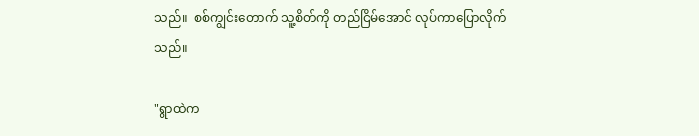သည်။  စစ်ကျွင်းတောက် သူ့စိတ်ကို တည်ငြိမ်အောင် လုပ်ကာပြောလိုက်သည်။

"ရွာထဲက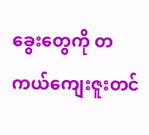ခွေးတွေကို တကယ်ကျေးဇူးတင်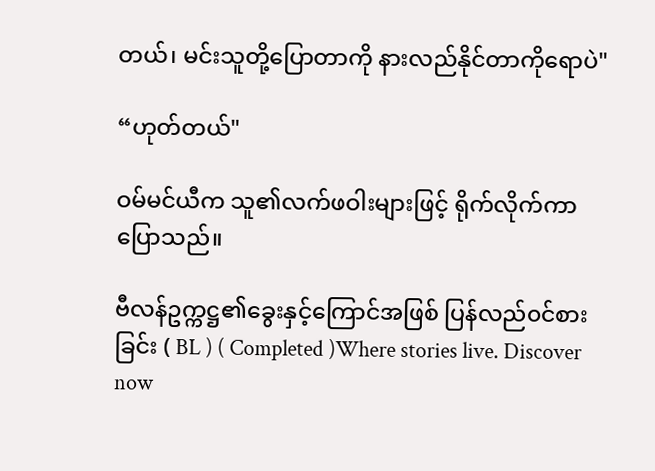တယ်၊ မင်းသူတို့ပြောတာကို နားလည်နိုင်တာကိုရောပဲ"

“ဟုတ်တယ်"

ဝမ်မင်ယီက သူ၏လက်ဖဝါးများဖြင့် ရိုက်လိုက်ကာ ပြောသည်။

ဗီလန်ဥက္ကဋ္ဌ၏ခွေးနှင့်ကြောင်အဖြစ် ပြန်လည်၀င်စားခြင်း ( BL ) ( Completed )Where stories live. Discover now